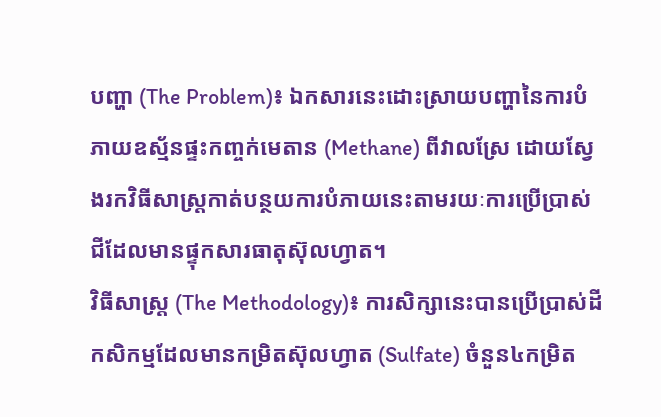បញ្ហា (The Problem)៖ ឯកសារនេះដោះស្រាយបញ្ហានៃការបំភាយឧស្ម័នផ្ទះកញ្ចក់មេតាន (Methane) ពីវាលស្រែ ដោយស្វែងរកវិធីសាស្រ្តកាត់បន្ថយការបំភាយនេះតាមរយៈការប្រើប្រាស់ជីដែលមានផ្ទុកសារធាតុស៊ុលហ្វាត។
វិធីសាស្ត្រ (The Methodology)៖ ការសិក្សានេះបានប្រើប្រាស់ដីកសិកម្មដែលមានកម្រិតស៊ុលហ្វាត (Sulfate) ចំនួន៤កម្រិត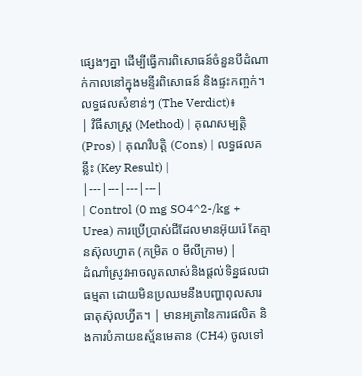ផ្សេងៗគ្នា ដើម្បីធ្វើការពិសោធន៍ចំនួនបីដំណាក់កាលនៅក្នុងមន្ទីរពិសោធន៍ និងផ្ទះកញ្ចក់។
លទ្ធផលសំខាន់ៗ (The Verdict)៖
| វិធីសាស្ត្រ (Method) | គុណសម្បត្តិ (Pros) | គុណវិបត្តិ (Cons) | លទ្ធផលគន្លឹះ (Key Result) |
|---|---|---|---|
| Control (0 mg SO4^2-/kg + Urea) ការប្រើប្រាស់ជីដែលមានអ៊ុយរ៉េ តែគ្មានស៊ុលហ្វាត (កម្រិត ០ មីលីក្រាម) |
ដំណាំស្រូវអាចលូតលាស់និងផ្តល់ទិន្នផលជាធម្មតា ដោយមិនប្រឈមនឹងបញ្ហាពុលសារធាតុស៊ុលហ្វីត។ | មានអត្រានៃការផលិត និងការបំភាយឧស្ម័នមេតាន (CH4) ចូលទៅ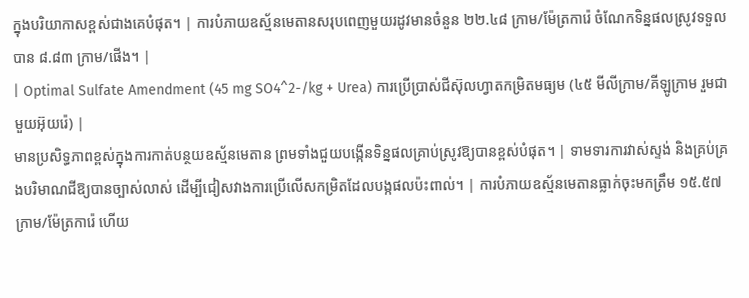ក្នុងបរិយាកាសខ្ពស់ជាងគេបំផុត។ | ការបំភាយឧស្ម័នមេតានសរុបពេញមួយរដូវមានចំនួន ២២.៤៨ ក្រាម/ម៉ែត្រការ៉េ ចំណែកទិន្នផលស្រូវទទួលបាន ៨.៨៣ ក្រាម/ផើង។ |
| Optimal Sulfate Amendment (45 mg SO4^2-/kg + Urea) ការប្រើប្រាស់ជីស៊ុលហ្វាតកម្រិតមធ្យម (៤៥ មីលីក្រាម/គីឡូក្រាម រួមជាមួយអ៊ុយរ៉េ) |
មានប្រសិទ្ធភាពខ្ពស់ក្នុងការកាត់បន្ថយឧស្ម័នមេតាន ព្រមទាំងជួយបង្កើនទិន្នផលគ្រាប់ស្រូវឱ្យបានខ្ពស់បំផុត។ | ទាមទារការវាស់ស្ទង់ និងគ្រប់គ្រងបរិមាណជីឱ្យបានច្បាស់លាស់ ដើម្បីជៀសវាងការប្រើលើសកម្រិតដែលបង្កផលប៉ះពាល់។ | ការបំភាយឧស្ម័នមេតានធ្លាក់ចុះមកត្រឹម ១៥.៥៧ ក្រាម/ម៉ែត្រការ៉េ ហើយ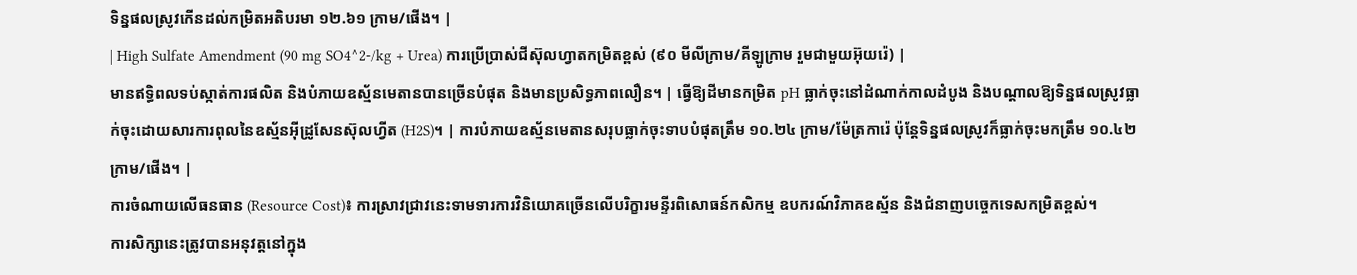ទិន្នផលស្រូវកើនដល់កម្រិតអតិបរមា ១២.៦១ ក្រាម/ផើង។ |
| High Sulfate Amendment (90 mg SO4^2-/kg + Urea) ការប្រើប្រាស់ជីស៊ុលហ្វាតកម្រិតខ្ពស់ (៩០ មីលីក្រាម/គីឡូក្រាម រួមជាមួយអ៊ុយរ៉េ) |
មានឥទ្ធិពលទប់ស្កាត់ការផលិត និងបំភាយឧស្ម័នមេតានបានច្រើនបំផុត និងមានប្រសិទ្ធភាពលឿន។ | ធ្វើឱ្យដីមានកម្រិត pH ធ្លាក់ចុះនៅដំណាក់កាលដំបូង និងបណ្តាលឱ្យទិន្នផលស្រូវធ្លាក់ចុះដោយសារការពុលនៃឧស្ម័នអ៊ីដ្រូសែនស៊ុលហ្វីត (H2S)។ | ការបំភាយឧស្ម័នមេតានសរុបធ្លាក់ចុះទាបបំផុតត្រឹម ១០.២៤ ក្រាម/ម៉ែត្រការ៉េ ប៉ុន្តែទិន្នផលស្រូវក៏ធ្លាក់ចុះមកត្រឹម ១០.៤២ ក្រាម/ផើង។ |
ការចំណាយលើធនធាន (Resource Cost)៖ ការស្រាវជ្រាវនេះទាមទារការវិនិយោគច្រើនលើបរិក្ខារមន្ទីរពិសោធន៍កសិកម្ម ឧបករណ៍វិភាគឧស្ម័ន និងជំនាញបច្ចេកទេសកម្រិតខ្ពស់។
ការសិក្សានេះត្រូវបានអនុវត្តនៅក្នុង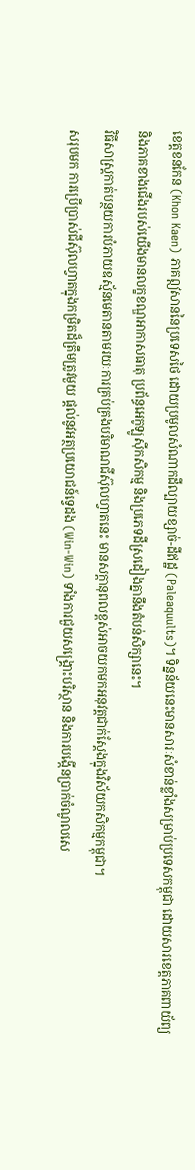ខេត្តខនកែន (Khon Kaen) ភាគឦសាននៃប្រទេសថៃ ដោយប្រមូលសំណាកដីល្បាយខ្សាច់-ដីឥដ្ឋ (Paleaquults)។ ទិន្នន័យនេះមានសារៈសំខាន់ខ្លាំងសម្រាប់ប្រទេសកម្ពុជា ដោយសារខេត្តភាគពាយ័ព្យ និងភាគខាងជើងរបស់យើងមានលក្ខខណ្ឌអាកាសធាតុ ប្រព័ន្ធអេកូឡូស៊ីកសិកម្ម និងប្រភេទដីស្រដៀងគ្នានឹងតំបន់សិក្សានេះ។
វិធីសាស្រ្តកាត់បន្ថយការបំភាយឧស្ម័នមេតានតាមរយៈការគ្រប់គ្រងបរិមាណជីស៊ុលហ្វាតនេះ មានសក្តានុពលខ្ពស់អាចយកមកអនុវត្តជាក់ស្តែងក្នុងវិស័យកសិកម្មកម្ពុជា។
សរុបមក ការប្រើប្រាស់ជីស៊ុលហ្វាតក្នុងកម្រិតដ៏ត្រឹមត្រូវមួយ ផ្តល់នូវអត្ថប្រយោជន៍ទ្វេដង (Win-Win) ទាំងការជួយសង្គ្រោះបរិស្ថាន និងការបង្កើនប្រាក់ចំណូលសេ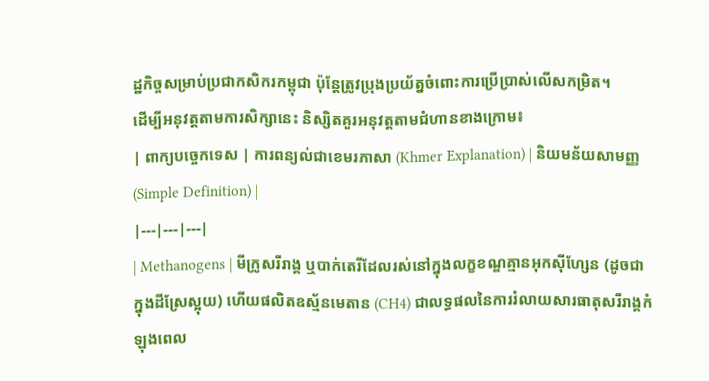ដ្ឋកិច្ចសម្រាប់ប្រជាកសិករកម្ពុជា ប៉ុន្តែត្រូវប្រុងប្រយ័ត្នចំពោះការប្រើប្រាស់លើសកម្រិត។
ដើម្បីអនុវត្តតាមការសិក្សានេះ និស្សិតគួរអនុវត្តតាមជំហានខាងក្រោម៖
| ពាក្យបច្ចេកទេស | ការពន្យល់ជាខេមរភាសា (Khmer Explanation) | និយមន័យសាមញ្ញ (Simple Definition) |
|---|---|---|
| Methanogens | មីក្រូសរីរាង្គ ឬបាក់តេរីដែលរស់នៅក្នុងលក្ខខណ្ឌគ្មានអុកស៊ីហ្សែន (ដូចជាក្នុងដីស្រែស្អុយ) ហើយផលិតឧស្ម័នមេតាន (CH4) ជាលទ្ធផលនៃការរំលាយសារធាតុសរីរាង្គកំឡុងពេល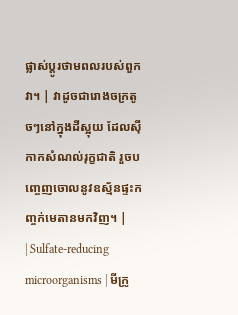ផ្លាស់ប្តូរថាមពលរបស់ពួកវា។ | វាដូចជារោងចក្រតូចៗនៅក្នុងដីស្អុយ ដែលស៊ីកាកសំណល់រុក្ខជាតិ រួចបញ្ចេញចោលនូវឧស្ម័នផ្ទះកញ្ចក់មេតានមកវិញ។ |
| Sulfate-reducing microorganisms | មីក្រូ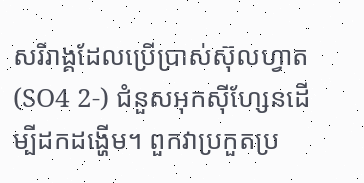សរីរាង្គដែលប្រើប្រាស់ស៊ុលហ្វាត (SO4 2-) ជំនួសអុកស៊ីហ្សែនដើម្បីដកដង្ហើម។ ពួកវាប្រកួតប្រ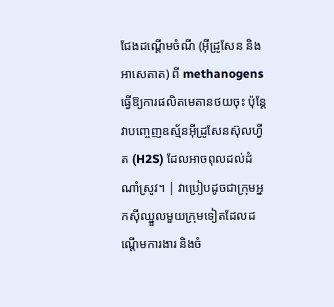ជែងដណ្តើមចំណី (អ៊ីដ្រូសែន និងអាសេតាត) ពី methanogens ធ្វើឱ្យការផលិតមេតានថយចុះ ប៉ុន្តែវាបញ្ចេញឧស្ម័នអ៊ីដ្រូសែនស៊ុលហ្វីត (H2S) ដែលអាចពុលដល់ដំណាំស្រូវ។ | វាប្រៀបដូចជាក្រុមអ្នកស៊ីឈ្នួលមួយក្រុមទៀតដែលដណ្តើមការងារ និងចំ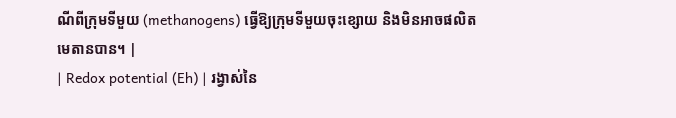ណីពីក្រុមទីមួយ (methanogens) ធ្វើឱ្យក្រុមទីមួយចុះខ្សោយ និងមិនអាចផលិតមេតានបាន។ |
| Redox potential (Eh) | រង្វាស់នៃ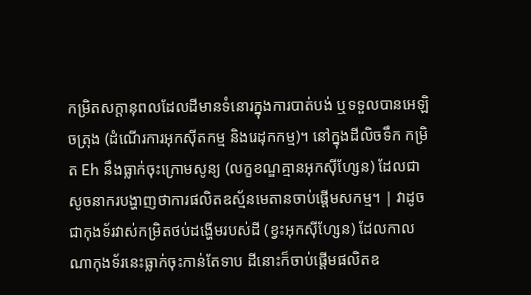កម្រិតសក្តានុពលដែលដីមានទំនោរក្នុងការបាត់បង់ ឬទទួលបានអេឡិចត្រុង (ដំណើរការអុកស៊ីតកម្ម និងរេដុកកម្ម)។ នៅក្នុងដីលិចទឹក កម្រិត Eh នឹងធ្លាក់ចុះក្រោមសូន្យ (លក្ខខណ្ឌគ្មានអុកស៊ីហ្សែន) ដែលជាសូចនាករបង្ហាញថាការផលិតឧស្ម័នមេតានចាប់ផ្តើមសកម្ម។ | វាដូចជាកុងទ័រវាស់កម្រិតថប់ដង្ហើមរបស់ដី (ខ្វះអុកស៊ីហ្សែន) ដែលកាលណាកុងទ័រនេះធ្លាក់ចុះកាន់តែទាប ដីនោះក៏ចាប់ផ្តើមផលិតឧ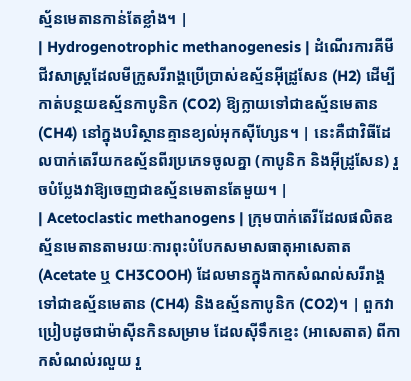ស្ម័នមេតានកាន់តែខ្លាំង។ |
| Hydrogenotrophic methanogenesis | ដំណើរការគីមីជីវសាស្ត្រដែលមីក្រូសរីរាង្គប្រើប្រាស់ឧស្ម័នអ៊ីដ្រូសែន (H2) ដើម្បីកាត់បន្ថយឧស្ម័នកាបូនិក (CO2) ឱ្យក្លាយទៅជាឧស្ម័នមេតាន (CH4) នៅក្នុងបរិស្ថានគ្មានខ្យល់អុកស៊ីហ្សែន។ | នេះគឺជាវិធីដែលបាក់តេរីយកឧស្ម័នពីរប្រភេទចូលគ្នា (កាបូនិក និងអ៊ីដ្រូសែន) រួចបំប្លែងវាឱ្យចេញជាឧស្ម័នមេតានតែមួយ។ |
| Acetoclastic methanogens | ក្រុមបាក់តេរីដែលផលិតឧស្ម័នមេតានតាមរយៈការពុះបំបែកសមាសធាតុអាសេតាត (Acetate ឬ CH3COOH) ដែលមានក្នុងកាកសំណល់សរីរាង្គ ទៅជាឧស្ម័នមេតាន (CH4) និងឧស្ម័នកាបូនិក (CO2)។ | ពួកវាប្រៀបដូចជាម៉ាស៊ីនកិនសម្រាម ដែលស៊ីទឹកខ្មេះ (អាសេតាត) ពីកាកសំណល់រលួយ រួ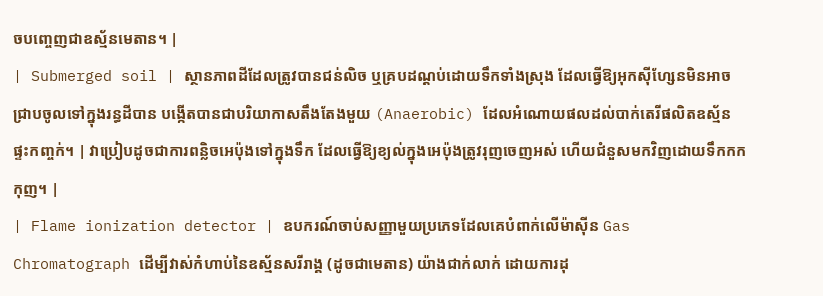ចបញ្ចេញជាឧស្ម័នមេតាន។ |
| Submerged soil | ស្ថានភាពដីដែលត្រូវបានជន់លិច ឬគ្របដណ្តប់ដោយទឹកទាំងស្រុង ដែលធ្វើឱ្យអុកស៊ីហ្សែនមិនអាចជ្រាបចូលទៅក្នុងរន្ធដីបាន បង្កើតបានជាបរិយាកាសតឹងតែងមួយ (Anaerobic) ដែលអំណោយផលដល់បាក់តេរីផលិតឧស្ម័នផ្ទះកញ្ចក់។ | វាប្រៀបដូចជាការពន្លិចអេប៉ុងទៅក្នុងទឹក ដែលធ្វើឱ្យខ្យល់ក្នុងអេប៉ុងត្រូវរុញចេញអស់ ហើយជំនួសមកវិញដោយទឹកកកកុញ។ |
| Flame ionization detector | ឧបករណ៍ចាប់សញ្ញាមួយប្រភេទដែលគេបំពាក់លើម៉ាស៊ីន Gas Chromatograph ដើម្បីវាស់កំហាប់នៃឧស្ម័នសរីរាង្គ (ដូចជាមេតាន) យ៉ាងជាក់លាក់ ដោយការដុ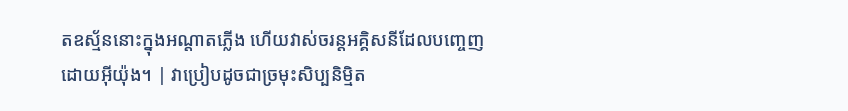តឧស្ម័ននោះក្នុងអណ្តាតភ្លើង ហើយវាស់ចរន្តអគ្គិសនីដែលបញ្ចេញដោយអ៊ីយ៉ុង។ | វាប្រៀបដូចជាច្រមុះសិប្បនិម្មិត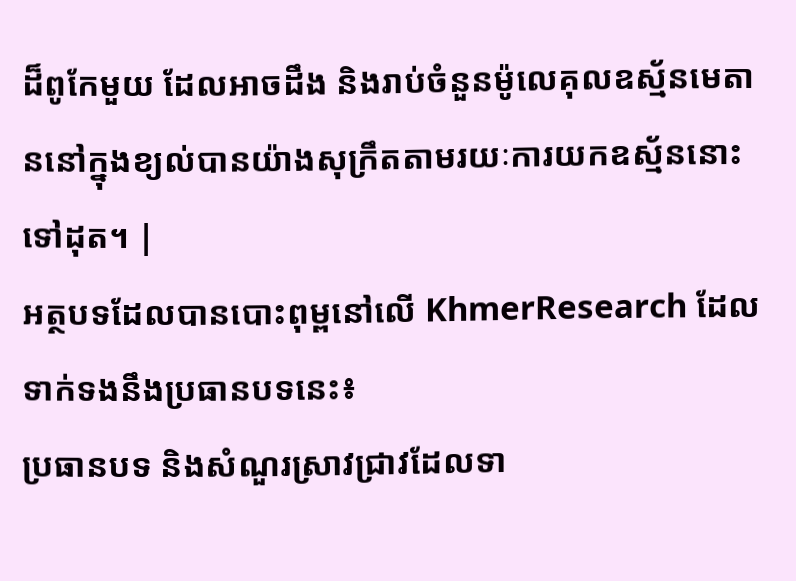ដ៏ពូកែមួយ ដែលអាចដឹង និងរាប់ចំនួនម៉ូលេគុលឧស្ម័នមេតាននៅក្នុងខ្យល់បានយ៉ាងសុក្រឹតតាមរយៈការយកឧស្ម័ននោះទៅដុត។ |
អត្ថបទដែលបានបោះពុម្ពនៅលើ KhmerResearch ដែលទាក់ទងនឹងប្រធានបទនេះ៖
ប្រធានបទ និងសំណួរស្រាវជ្រាវដែលទា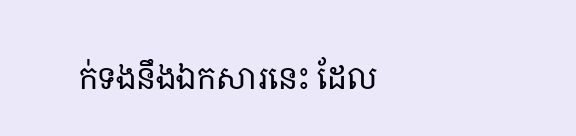ក់ទងនឹងឯកសារនេះ ដែល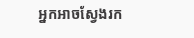អ្នកអាចស្វែងរក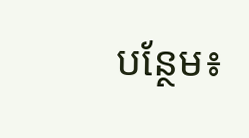បន្ថែម៖